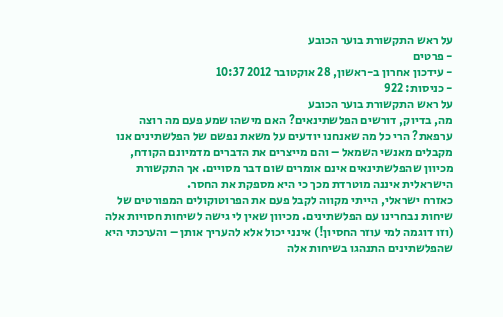על ראש התקשורת בוער הכובע
- פרטים
- עידכון אחרון ב-ראשון, 28 אוקטובר 2012 10:37
- כניסות: 922
על ראש התקשורת בוער הכובע
מה, בדיוק, דורשים הפלשתינאים? האם מישהו שמע פעם מה רוצה ערפאת? הרי כל מה שאנחנו יודעים על משאת נפשם של הפלשתינים אנו מקבלים מאנשי השמאל – והם מייצרים את הדברים מדמיונם הקודח, מכיוון שהפלשתינאים אינם אומרים שום דבר מסויים. אך התקשורת הישראלית איננה מוטרדת מכך כי היא מספקת את החסר.
כאזרח ישראלי, הייתי מקווה לקבל פעם את הפרוטוקולים המפורטים של שיחות נבחרינו עם הפלשתינים. מכיוון שאין לי גישה לשיחות חסויות אלה (וזו דוגמה למי עוזר החסיון!) אינני יכול אלא להעריך אותן – והערכתי היא שהפלשתינים התנהגו בשיחות אלה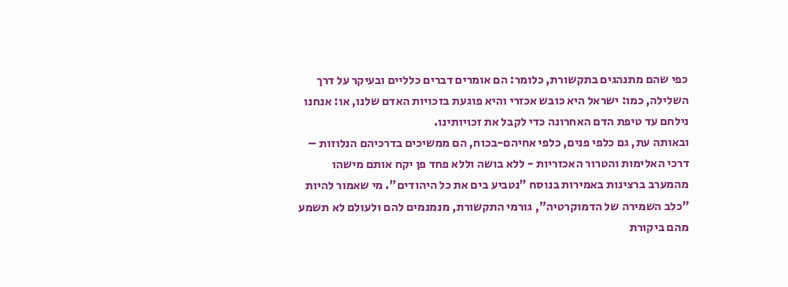כפי שהם מתנהגים בתקשורת, כלומר: הם אומרים דברים כלליים ובעיקר על דרך השלילה, כמו: ישראל היא כובש אכזרי והיא פוגעת בזכויות האדם שלנו, או: אנחנו נילחם עד טיפת הדם האחרונה כדי לקבל את זכויותינו.
ובאותה עת, גם כלפי פנים, כלפי אחיהם-בכוח, הם ממשיכים בדרכיהם הנלוזות – דרכי האלימות והטרור האכזריות - ללא בושה וללא פחד פן יקח אותם מישהו מהמערב ברצינות באמירות בנוסח "נטביע בים את כל היהודים". מי שאמור להיות "כלב השמירה של הדמוקרטיה", גורמי התקשורת, מנמנמים להם ולעולם לא תשמע מהם ביקורת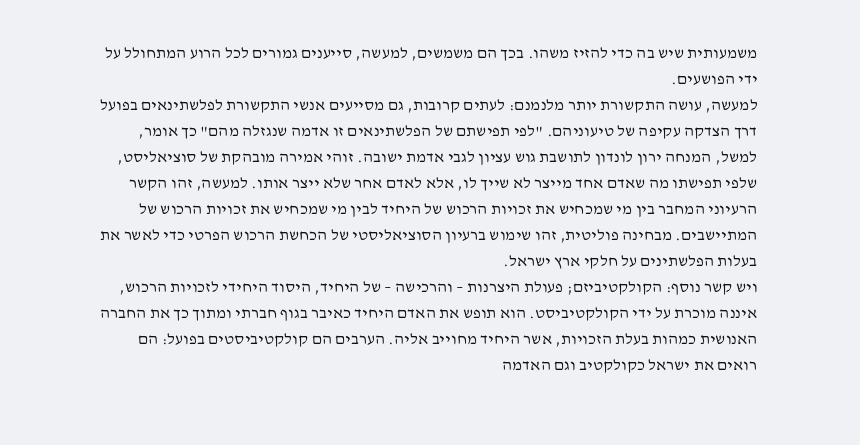משמעותית שיש בה כדי להזיז משהו. בכך הם משמשים, למעשה, סייענים גמורים לכל הרוע המתחולל על ידי הפושעים.
למעשה, עושה התקשורת יותר מלנמנם: לעתים קרובות, גם מסייעים אנשי התקשורת לפלשתינאים בפועל דרך הצדקה עקיפה של טיעוניהם. "לפי תפישתם של הפלשתינאים זו אדמה שנגזלה מהם" כך אומר, למשל, המנחה ירון לונדון לתושבת גוש עציון לגבי אדמת ישובה. זוהי אמירה מובהקת של סוציאליסט, שלפי תפישתו מה שאדם אחד מייצר לא שייך לו, אלא לאדם אחר שלא ייצר אותו. למעשה, זהו הקשר הרעיוני המחבר בין מי שמכחיש את זכויות הרכוש של היחיד לבין מי שמכחיש את זכויות הרכוש של המתיישבים. מבחינה פוליטית, זהו שימוש ברעיון הסוציאליסטי של הכחשת הרכוש הפרטי כדי לאשר את בעלות הפלשתינים על חלקי ארץ ישראל.
ויש קשר נוסף: הקולקטיביזם; פעולת היצרנות – והרכישה – של היחיד, היסוד היחידי לזכויות הרכוש, איננה מוכרת על ידי הקולקטיביסט. הוא תופש את האדם היחיד כאיבר בגוף חברתי ומתוך כך את החברה האנושית כמהות בעלת הזכויות, אשר היחיד מחוייב אליה. הערבים הם קולקטיביסטים בפועל: הם רואים את ישראל כקולקטיב וגם האדמה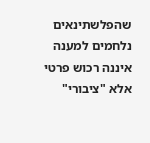שהפלשתינאים נלחמים למענה איננה רכוש פרטי אלא "ציבורי"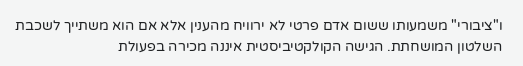ו"ציבורי" משמעותו ששום אדם פרטי לא ירוויח מהענין אלא אם הוא משתייך לשכבת השלטון המושחתת. הגישה הקולקטיביסטית איננה מכירה בפעולת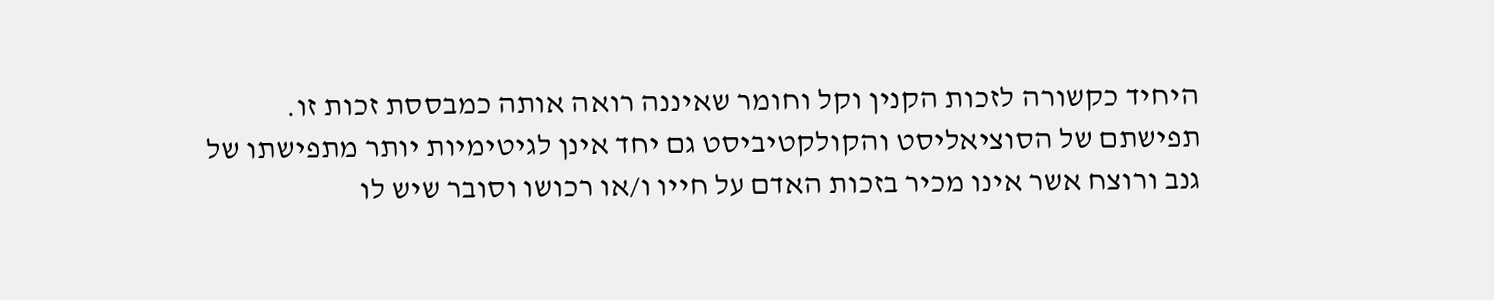היחיד כקשורה לזכות הקנין וקל וחומר שאיננה רואה אותה כמבססת זכות זו.
תפישתם של הסוציאליסט והקולקטיביסט גם יחד אינן לגיטימיות יותר מתפישתו של גנב ורוצח אשר אינו מכיר בזכות האדם על חייו ו/או רכושו וסובר שיש לו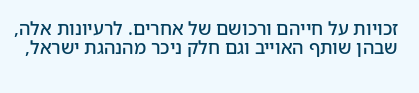זכויות על חייהם ורכושם של אחרים. לרעיונות אלה, שבהן שותף האוייב וגם חלק ניכר מהנהגת ישראל,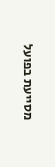מסייעת בפועל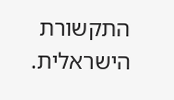התקשורת הישראלית.